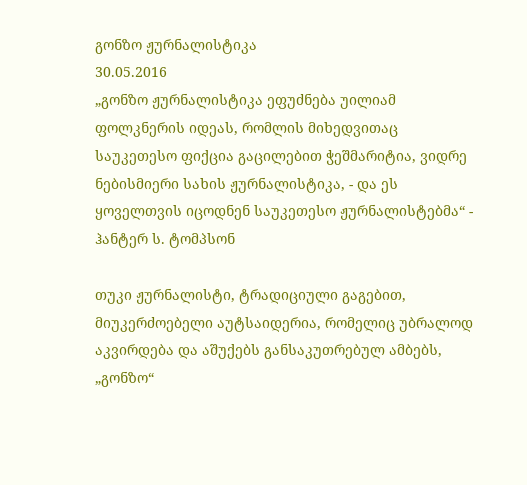გონზო ჟურნალისტიკა
30.05.2016
„გონზო ჟურნალისტიკა ეფუძნება უილიამ ფოლკნერის იდეას, რომლის მიხედვითაც საუკეთესო ფიქცია გაცილებით ჭეშმარიტია, ვიდრე ნებისმიერი სახის ჟურნალისტიკა, - და ეს ყოველთვის იცოდნენ საუკეთესო ჟურნალისტებმა“ -
ჰანტერ ს. ტომპსონ

თუკი ჟურნალისტი, ტრადიციული გაგებით, მიუკერძოებელი აუტსაიდერია, რომელიც უბრალოდ აკვირდება და აშუქებს განსაკუთრებულ ამბებს, „გონზო“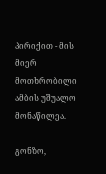პირიქით - მის მიერ მოთხრობილი ამბის უშუალო მონაწილეა.

გონზო,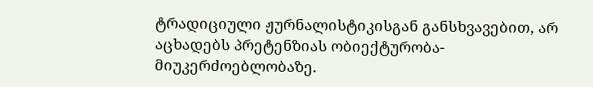ტრადიციული ჟურნალისტიკისგან განსხვავებით, არ აცხადებს პრეტენზიას ობიექტურობა-მიუკერძოებლობაზე.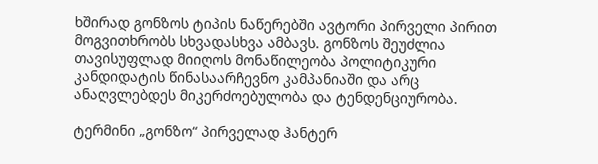ხშირად გონზოს ტიპის ნაწერებში ავტორი პირველი პირით მოგვითხრობს სხვადასხვა ამბავს. გონზოს შეუძლია თავისუფლად მიიღოს მონაწილეობა პოლიტიკური კანდიდატის წინასაარჩევნო კამპანიაში და არც ანაღვლებდეს მიკერძოებულობა და ტენდენციურობა.

ტერმინი „გონზო“ პირველად ჰანტერ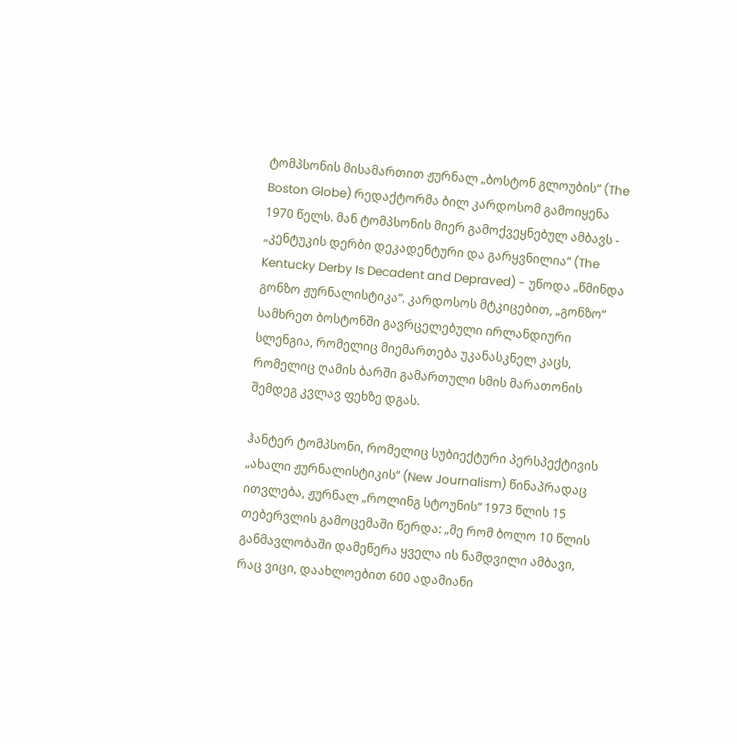ტომპსონის მისამართით ჟურნალ „ბოსტონ გლოუბის“ (The Boston Globe) რედაქტორმა ბილ კარდოსომ გამოიყენა 1970 წელს. მან ტომპსონის მიერ გამოქვეყნებულ ამბავს - „კენტუკის დერბი დეკადენტური და გარყვნილია“ (The Kentucky Derby Is Decadent and Depraved) - უწოდა „წმინდა გონზო ჟურნალისტიკა“. კარდოსოს მტკიცებით, „გონზო“ სამხრეთ ბოსტონში გავრცელებული ირლანდიური სლენგია, რომელიც მიემართება უკანასკნელ კაცს, რომელიც ღამის ბარში გამართული სმის მარათონის შემდეგ კვლავ ფეხზე დგას.

ჰანტერ ტომპსონი, რომელიც სუბიექტური პერსპექტივის „ახალი ჟურნალისტიკის“ (New Journalism) წინაპრადაც ითვლება, ჟურნალ „როლინგ სტოუნის“ 1973 წლის 15 თებერვლის გამოცემაში წერდა: „მე რომ ბოლო 10 წლის განმავლობაში დამეწერა ყველა ის ნამდვილი ამბავი, რაც ვიცი, დაახლოებით 600 ადამიანი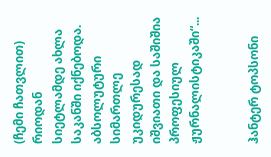(ჩემი ჩათვლით) რიოდან სიეტლამდე ახლა საკანში იქნებოდა. აბსოლუტური სიმართლე უკიდურესად იშვიათი და საშიშია პროფესიულ ჟურნალისტიკაში“...


ჰანტერ ტოპსონი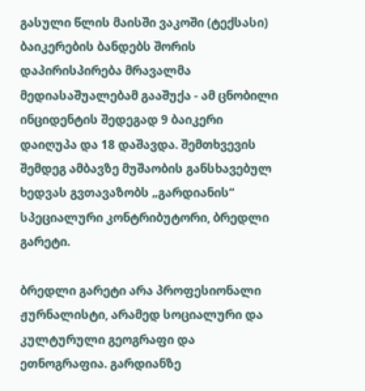გასული წლის მაისში ვაკოში (ტექსასი) ბაიკერების ბანდებს შორის დაპირისპირება მრავალმა მედიასაშუალებამ გააშუქა - ამ ცნობილი ინციდენტის შედეგად 9 ბაიკერი დაიღუპა და 18 დაშავდა. შემთხვევის შემდეგ ამბავზე მუშაობის განსხავებულ ხედვას გვთავაზობს „გარდიანის“ სპეციალური კონტრიბუტორი, ბრედლი გარეტი.

ბრედლი გარეტი არა პროფესიონალი ჟურნალისტი, არამედ სოციალური და კულტურული გეოგრაფი და ეთნოგრაფია. გარდიანზე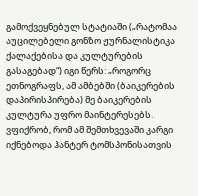გამოქვეყნებულ სტატიაში („რატომაა აუცილებელი გონზო ჟურნალისტიკა ქალაქებისა და კულტურების გასაგებად“) იგი წერს: „როგორც ეთნოგრაფს, ამ ამბებში (ბაიკერების დაპირისპირება) მე ბაიკერების კულტურა უფრო მაინტერესებს. ვფიქრობ, რომ ამ შემთხვევაში კარგი იქნებოდა ჰანტერ ტომსპონისათვის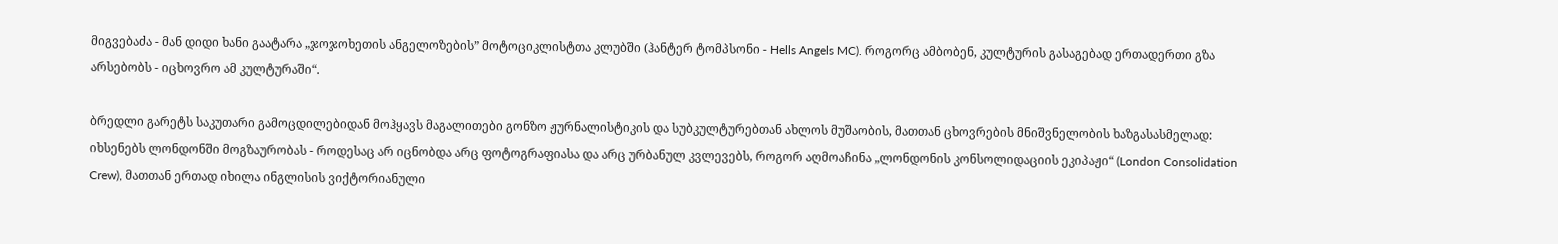მიგვებაძა - მან დიდი ხანი გაატარა „ჯოჯოხეთის ანგელოზების” მოტოციკლისტთა კლუბში (ჰანტერ ტომპსონი - Hells Angels MC). როგორც ამბობენ, კულტურის გასაგებად ერთადერთი გზა არსებობს - იცხოვრო ამ კულტურაში“.

ბრედლი გარეტს საკუთარი გამოცდილებიდან მოჰყავს მაგალითები გონზო ჟურნალისტიკის და სუბკულტურებთან ახლოს მუშაობის, მათთან ცხოვრების მნიშვნელობის ხაზგასასმელად: იხსენებს ლონდონში მოგზაურობას - როდესაც არ იცნობდა არც ფოტოგრაფიასა და არც ურბანულ კვლევებს, როგორ აღმოაჩინა „ლონდონის კონსოლიდაციის ეკიპაჟი“ (London Consolidation Crew), მათთან ერთად იხილა ინგლისის ვიქტორიანული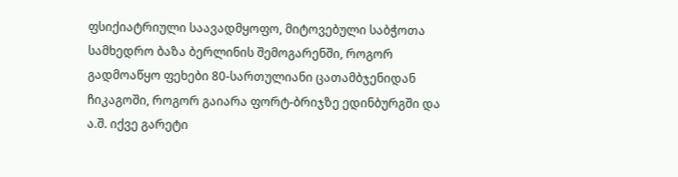ფსიქიატრიული საავადმყოფო, მიტოვებული საბჭოთა სამხედრო ბაზა ბერლინის შემოგარენში, როგორ გადმოაწყო ფეხები 80-სართულიანი ცათამბჯენიდან ჩიკაგოში, როგორ გაიარა ფორტ-ბრიჯზე ედინბურგში და ა.შ. იქვე გარეტი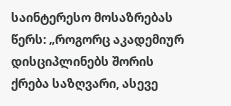საინტერესო მოსაზრებას წერს: „როგორც აკადემიურ დისციპლინებს შორის ქრება საზღვარი, ასევე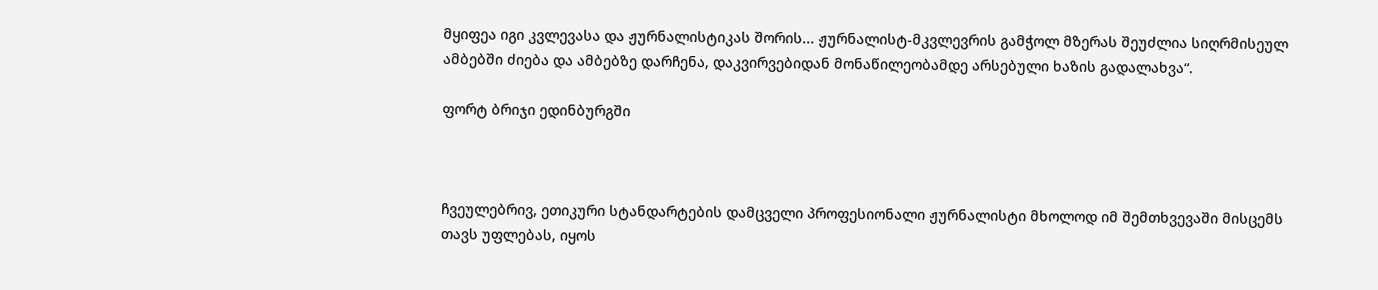მყიფეა იგი კვლევასა და ჟურნალისტიკას შორის... ჟურნალისტ-მკვლევრის გამჭოლ მზერას შეუძლია სიღრმისეულ ამბებში ძიება და ამბებზე დარჩენა, დაკვირვებიდან მონაწილეობამდე არსებული ხაზის გადალახვა“.

ფორტ ბრიჯი ედინბურგში



ჩვეულებრივ, ეთიკური სტანდარტების დამცველი პროფესიონალი ჟურნალისტი მხოლოდ იმ შემთხვევაში მისცემს თავს უფლებას, იყოს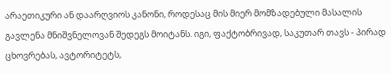არაეთიკური ან დაარღვიოს კანონი, როდესაც მის მიერ მომზადებული მასალის გავლენა მნიშვნელოვან შედეგს მოიტანს. იგი, ფაქტობრივად, საკუთარ თავს - პირად ცხოვრებას, ავტორიტეტს,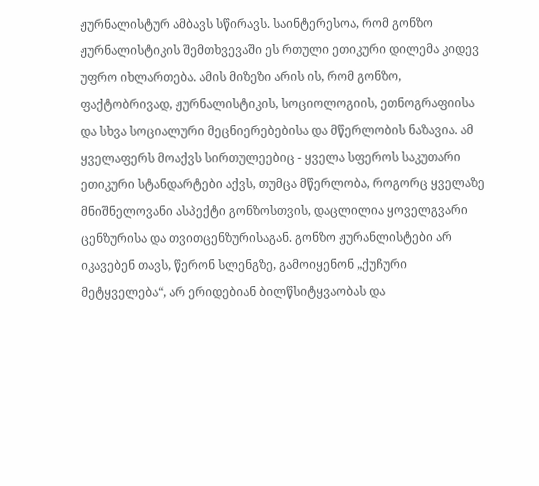ჟურნალისტურ ამბავს სწირავს. საინტერესოა, რომ გონზო ჟურნალისტიკის შემთხვევაში ეს რთული ეთიკური დილემა კიდევ უფრო იხლართება. ამის მიზეზი არის ის, რომ გონზო, ფაქტობრივად, ჟურნალისტიკის, სოციოლოგიის, ეთნოგრაფიისა და სხვა სოციალური მეცნიერებებისა და მწერლობის ნაზავია. ამ ყველაფერს მოაქვს სირთულეებიც - ყველა სფეროს საკუთარი ეთიკური სტანდარტები აქვს, თუმცა მწერლობა, როგორც ყველაზე მნიშნელოვანი ასპექტი გონზოსთვის, დაცლილია ყოველგვარი ცენზურისა და თვითცენზურისაგან. გონზო ჟურანლისტები არ იკავებენ თავს, წერონ სლენგზე, გამოიყენონ „ქუჩური მეტყველება“, არ ერიდებიან ბილწსიტყვაობას და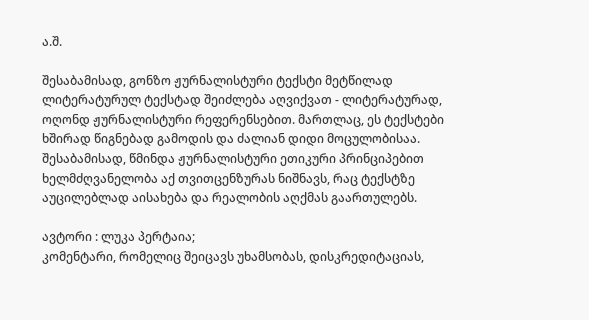ა.შ.

შესაბამისად, გონზო ჟურნალისტური ტექსტი მეტწილად ლიტერატურულ ტექსტად შეიძლება აღვიქვათ - ლიტერატურად, ოღონდ ჟურნალისტური რეფერენსებით. მართლაც, ეს ტექსტები ხშირად წიგნებად გამოდის და ძალიან დიდი მოცულობისაა. შესაბამისად, წმინდა ჟურნალისტური ეთიკური პრინციპებით ხელმძღვანელობა აქ თვითცენზურას ნიშნავს, რაც ტექსტზე აუცილებლად აისახება და რეალობის აღქმას გაართულებს.

ავტორი : ლუკა პერტაია;
კომენტარი, რომელიც შეიცავს უხამსობას, დისკრედიტაციას,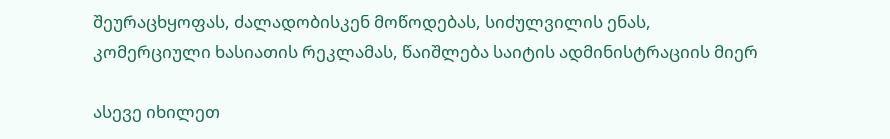შეურაცხყოფას, ძალადობისკენ მოწოდებას, სიძულვილის ენას, კომერციული ხასიათის რეკლამას, წაიშლება საიტის ადმინისტრაციის მიერ

ასევე იხილეთ